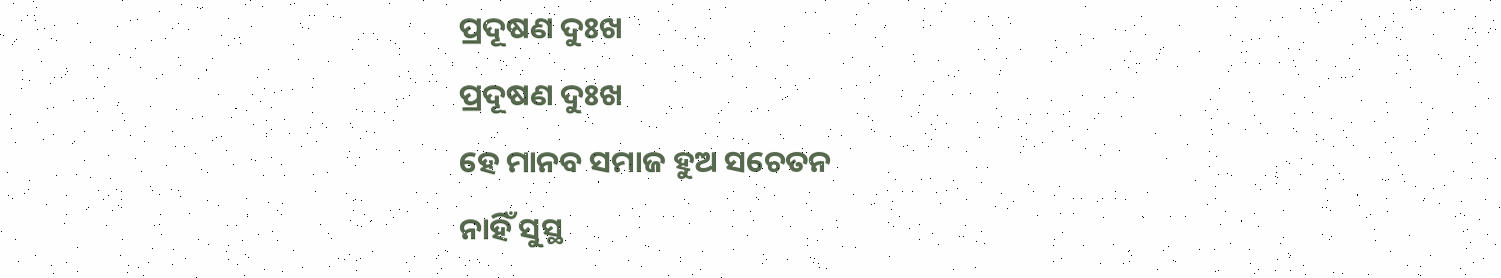ପ୍ରଦୂଷଣ ଦୁଃଖ
ପ୍ରଦୂଷଣ ଦୁଃଖ
ହେ ମାନବ ସମାଜ ହୁଅ ସଚେତନ
ନାହିଁ ସୁସ୍ଥ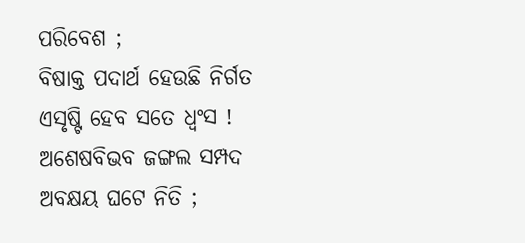ପରିବେଶ ;
ବିଷାକ୍ତ ପଦାର୍ଥ ହେଉଛି ନିର୍ଗତ
ଏସୃଷ୍ଟି ହେବ ସତେ ଧ୍ୱଂସ !
ଅଶେଷବିଭବ ଜଙ୍ଗଲ ସମ୍ପଦ
ଅବକ୍ଷୟ ଘଟେ ନିତି ;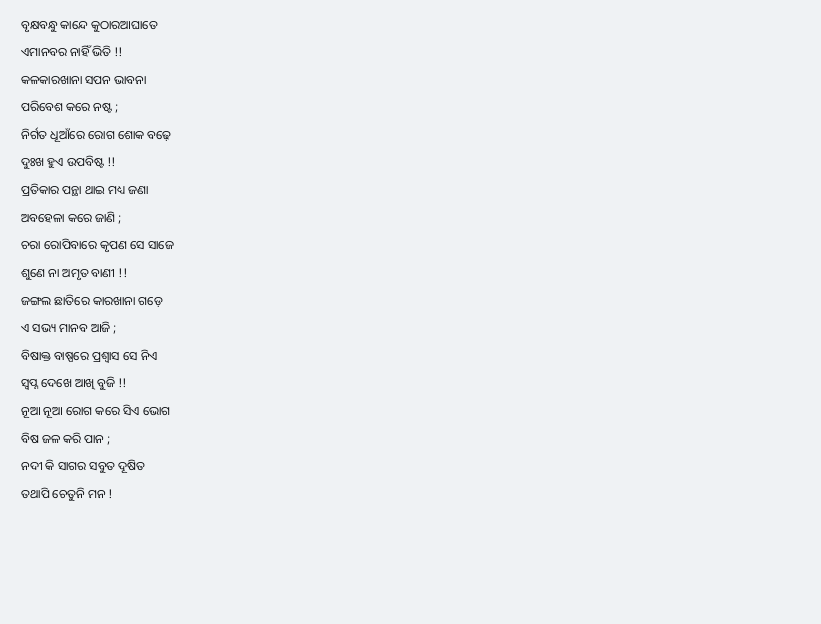ବୃକ୍ଷବନ୍ଧୁ କାନ୍ଦେ କୁଠାରଆଘାତେ
ଏମାନବର ନାହିଁ ଭିତି !!
କଳକାରଖାନା ସପନ ଭାବନା
ପରିବେଶ କରେ ନଷ୍ଟ ;
ନିର୍ଗତ ଧୂଆଁରେ ରୋଗ ଶୋକ ବଢ଼େ
ଦୁଃଖ ହୁଏ ଉପବିଷ୍ଟ !!
ପ୍ରତିକାର ପନ୍ଥା ଥାଇ ମଧ୍ୟ ଜଣା
ଅବହେଳା କରେ ଜାଣି ;
ଚରା ରୋପିବାରେ କୃପଣ ସେ ସାଜେ
ଶୁଣେ ନା ଅମୃତ ବାଣୀ !!
ଜଙ୍ଗଲ ଛାତିରେ କାରଖାନା ଗଡ଼େ
ଏ ସଭ୍ୟ ମାନବ ଆଜି ;
ବିଷାକ୍ତ ବାଷ୍ପରେ ପ୍ରଶ୍ୱାସ ସେ ନିଏ
ସ୍ୱପ୍ନ ଦେଖେ ଆଖି ବୁଜି !!
ନୂଆ ନୂଆ ରୋଗ କରେ ସିଏ ଭୋଗ
ବିଷ ଜଳ କରି ପାନ ;
ନଦୀ କି ସାଗର ସବୁତ ଦୂଷିତ
ତଥାପି ଚେତୁନି ମନ !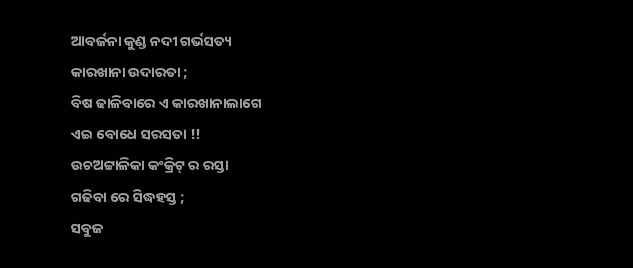ଆବର୍ଜନା କୁଣ୍ଡ ନଦୀ ଗର୍ଭସତ୍ୟ
କାରଖାନା ଉଦାରତା ;
ବିଷ ଢାଳିବାରେ ଏ କାରଖାନାଲାଗେ
ଏଇ ବୋଧେ ସରସତା !!
ଉଚଅଟ୍ଟାଳିକା କଂକ୍ରିଟ୍ ର ରସ୍ତା
ଗଢିବା ରେ ସିଦ୍ଧହସ୍ତ ;
ସବୁଜ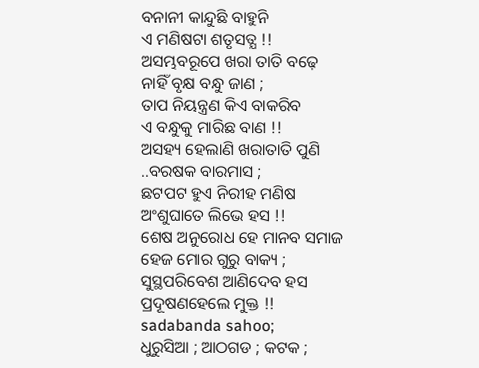ବନାନୀ କାନ୍ଦୁଛି ବାହୁନି
ଏ ମଣିଷଟା ଶତୃସତ୍ଯ !!
ଅସମ୍ଭବରୂପେ ଖରା ତାତି ବଢ଼େ
ନାହିଁ ବୃକ୍ଷ ବନ୍ଧୁ ଜାଣ ;
ତାପ ନିୟନ୍ତ୍ରଣ କିଏ ବାକରିବ
ଏ ବନ୍ଧୁକୁ ମାରିଛ ବାଣ !!
ଅସହ୍ୟ ହେଲାଣି ଖରାତାତି ପୁଣି
..ବରଷକ ବାରମାସ ;
ଛଟପଟ ହୁଏ ନିରୀହ ମଣିଷ
ଅଂଶୁଘାତେ ଲିଭେ ହସ !!
ଶେଷ ଅନୁରୋଧ ହେ ମାନବ ସମାଜ
ହେଜ ମୋର ଗୁରୁ ବାକ୍ୟ ;
ସୁସ୍ଥପରିବେଶ ଆଣିଦେବ ହସ
ପ୍ରଦୂଷଣହେଲେ ମୁକ୍ତ !!
sadabanda sahoo;
ଧୁରୁସିଆ ; ଆଠଗଡ ; କଟକ ;